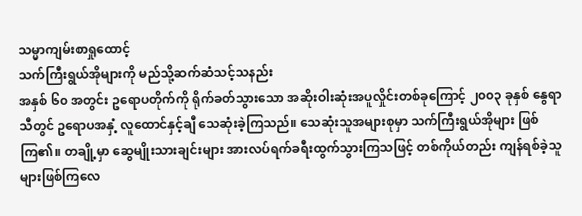သမ္မာကျမ်းစာရှုထောင့်
သက်ကြီးရွယ်အိုများကို မည်သို့ဆက်ဆံသင့်သနည်း
အနှစ် ၆၀ အတွင်း ဥရောပတိုက်ကို ရိုက်ခတ်သွားသော အဆိုးဝါးဆုံးအပူလှိုင်းတစ်ခုကြောင့် ၂၀၀၃ ခုနှစ် နွေရာသီတွင် ဥရောပအနှံ့ လူထောင်နှင့်ချီ သေဆုံးခဲ့ကြသည်။ သေဆုံးသူအများစုမှာ သက်ကြီးရွယ်အိုများ ဖြစ်ကြ၏။ တချို့မှာ ဆွေမျိုးသားချင်းများ အားလပ်ရက်ခရီးထွက်သွားကြသဖြင့် တစ်ကိုယ်တည်း ကျန်ရစ်ခဲ့သူများဖြစ်ကြလေ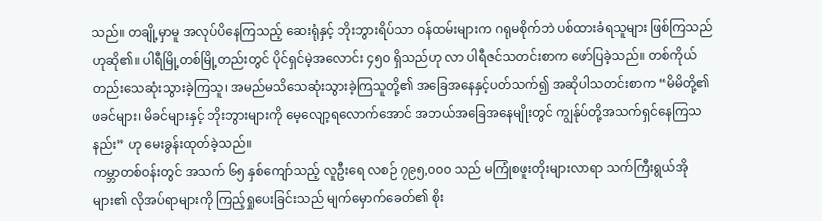သည်။ တချို့မှာမူ အလုပ်ပိနေကြသည့် ဆေးရုံနှင့် ဘိုးဘွားရိပ်သာ ဝန်ထမ်းများက ဂရုမစိုက်ဘဲ ပစ်ထားခံရသူများ ဖြစ်ကြသည်ဟုဆို၏။ ပါရီမြို့တစ်မြို့တည်းတွင် ပိုင်ရှင်မဲ့အလောင်း ၄၅၀ ရှိသည်ဟု လာ ပါရီဇင်သတင်းစာက ဖော်ပြခဲ့သည်။ တစ်ကိုယ်တည်းသေဆုံးသွားခဲ့ကြသူ၊ အမည်မသိသေဆုံးသွားခဲ့ကြသူတို့၏ အခြေအနေနှင့်ပတ်သက်၍ အဆိုပါသတင်းစာက “မိမိတို့၏ဖခင်များ၊ မိခင်များနှင့် ဘိုးဘွားများကို မေ့လျော့ရလောက်အောင် အဘယ်အခြေအနေမျိုးတွင် ကျွန်ုပ်တို့အသက်ရှင်နေကြသနည်း” ဟု မေးခွန်းထုတ်ခဲ့သည်။
ကမ္ဘာတစ်ဝန်းတွင် အသက် ၆၅ နှစ်ကျော်သည့် လူဦးရေ လစဉ် ၇၉၅,၀၀၀ သည် မကြုံစဖူးတိုးများလာရာ သက်ကြီးရွယ်အိုများ၏ လိုအပ်ရာများကို ကြည့်ရှုပေးခြင်းသည် မျက်မှောက်ခေတ်၏ စိုး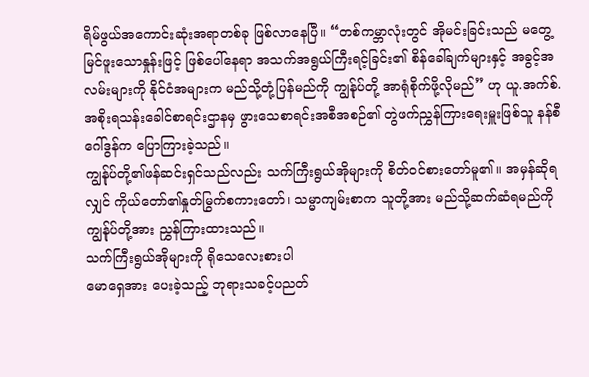ရိမ်ဖွယ်အကောင်းဆုံးအရာတစ်ခု ဖြစ်လာနေပြီ။ “တစ်ကမ္ဘာလုံးတွင် အိုမင်းခြင်းသည် မတွေ့ မြင်ဖူးသောနှုန်းဖြင့် ဖြစ်ပေါ်နေရာ အသက်အရွယ်ကြီးရင့်ခြင်း၏ စိန်ခေါ်ချက်များနှင့် အခွင့်အလမ်းများကို နိုင်ငံအများက မည်သို့တုံ့ပြန်မည်ကို ကျွန်ုပ်တို့ အာရုံစိုက်ဖို့လိုမည်” ဟု ယူ.အက်စ်. အစိုးရသန်းခေါင်စာရင်းဌာနမှ ဖွားသေစာရင်းအစီအစဉ်၏ တွဲဖက်ညွှန်ကြားရေးမှူးဖြစ်သူ နန်စီ ဂေါ်ဒွန်က ပြောကြားခဲ့သည်။
ကျွန်ုပ်တို့၏ဖန်ဆင်းရှင်သည်လည်း သက်ကြီးရွယ်အိုများကို စိတ်ဝင်စားတော်မူ၏။ အမှန်ဆိုရလျှင် ကိုယ်တော်၏နှုတ်မြွက်စကားတော်၊ သမ္မာကျမ်းစာက သူတို့အား မည်သို့ဆက်ဆံရမည်ကို ကျွန်ုပ်တို့အား ညွှန်ကြားထားသည်။
သက်ကြီးရွယ်အိုများကို ရိုသေလေးစားပါ
မောရှေအား ပေးခဲ့သည့် ဘုရားသခင့်ပညတ်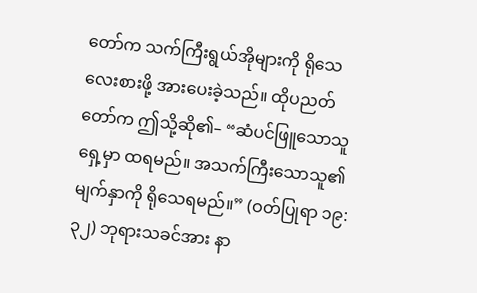တော်က သက်ကြီးရွယ်အိုများကို ရိုသေလေးစားဖို့ အားပေးခဲ့သည်။ ထိုပညတ်တော်က ဤသို့ဆို၏– “ဆံပင်ဖြူသောသူရှေ့မှာ ထရမည်။ အသက်ကြီးသောသူ၏မျက်နှာကို ရိုသေရမည်။” (ဝတ်ပြုရာ ၁၉:၃၂) ဘုရားသခင်အား နာ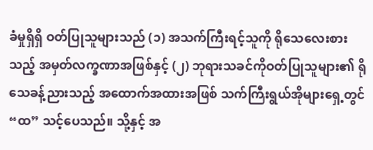ခံမှုရှိရှိ ဝတ်ပြုသူများသည် (၁) အသက်ကြီးရင့်သူကို ရိုသေလေးစားသည့် အမှတ်လက္ခဏာအဖြစ်နှင့် (၂) ဘုရားသခင်ကိုဝတ်ပြုသူများ၏ ရိုသေခန့်ညားသည့် အထောက်အထားအဖြစ် သက်ကြီးရွယ်အိုများရှေ့တွင် “ထ” သင့်ပေသည်။ သို့နှင့် အ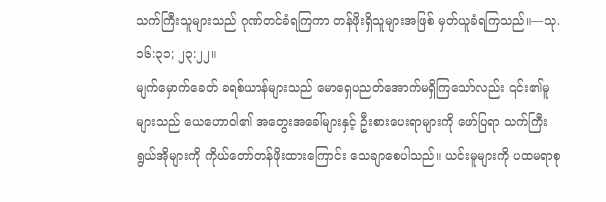သက်ကြီးသူများသည် ဂုဏ်တင်ခံရကြကာ တန်ဖိုးရှိသူများအဖြစ် မှတ်ယူခံရကြသည်။—သု. ၁၆:၃၁; ၂၃:၂၂။
မျက်မှောက်ခေတ် ခရစ်ယာန်များသည် မောရှေပညတ်အောက်မရှိကြသော်လည်း ၎င်း၏မူများသည် ယေဟောဝါ၏ အတွေးအခေါ်များနှင့် ဦးစားပေးရာများကို ဖော်ပြရာ သက်ကြီးရွယ်အိုများကို ကိုယ်တော်တန်ဖိုးထားကြောင်း သေချာစေပါသည်။ ယင်းမူများကို ပထမရာစု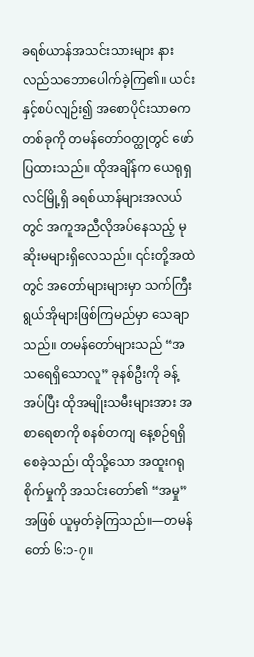ခရစ်ယာန်အသင်းသားများ နားလည်သဘောပေါက်ခဲ့ကြ၏။ ယင်းနှင့်စပ်လျဉ်း၍ အစောပိုင်းသာဓကတစ်ခုကို တမန်တော်ဝတ္ထုတွင် ဖော်ပြထားသည်။ ထိုအချိန်က ယေရုရှလင်မြို့ရှိ ခရစ်ယာန်များအလယ်တွင် အကူအညီလိုအပ်နေသည့် မုဆိုးမများရှိလေသည်။ ၎င်းတို့အထဲတွင် အတော်များများမှာ သက်ကြီးရွယ်အိုများဖြစ်ကြမည်မှာ သေချာသည်။ တမန်တော်များသည် “အသရေရှိသောလူ” ခုနစ်ဦးကို ခန့်အပ်ပြီး ထိုအမျိုးသမီးများအား အစာရေစာကို စနစ်တကျ နေ့စဉ်ရရှိစေခဲ့သည်၊ ထိုသို့သော အထူးဂရုစိုက်မှုကို အသင်းတော်၏ “အမှု” အဖြစ် ယူမှတ်ခဲ့ကြသည်။—တမန်တော် ၆:၁-၇။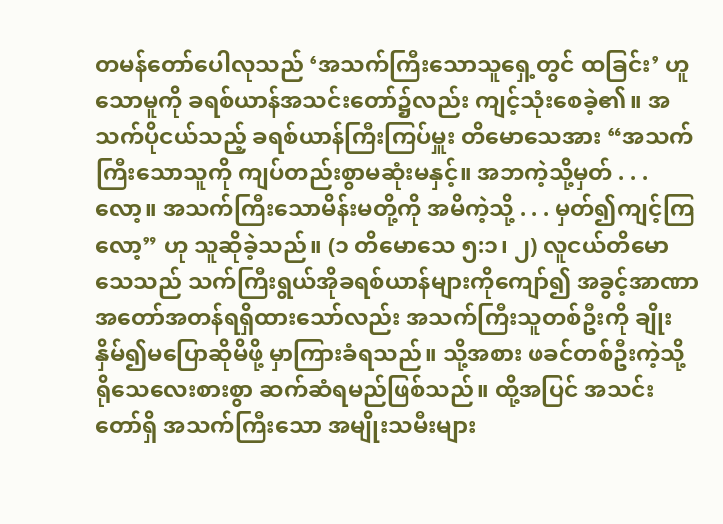တမန်တော်ပေါလုသည် ‘အသက်ကြီးသောသူရှေ့တွင် ထခြင်း’ ဟူသောမူကို ခရစ်ယာန်အသင်းတော်၌လည်း ကျင့်သုံးစေခဲ့၏။ အသက်ပိုငယ်သည့် ခရစ်ယာန်ကြီးကြပ်မှူး တိမောသေအား “အသက်ကြီးသောသူကို ကျပ်တည်းစွာမဆုံးမနှင့်။ အဘကဲ့သို့မှတ် . . . လော့။ အသက်ကြီးသောမိန်းမတို့ကို အမိကဲ့သို့ . . . မှတ်၍ကျင့်ကြလော့” ဟု သူဆိုခဲ့သည်။ (၁ တိမောသေ ၅:၁၊ ၂) လူငယ်တိမောသေသည် သက်ကြီးရွယ်အိုခရစ်ယာန်များကိုကျော်၍ အခွင့်အာဏာ အတော်အတန်ရရှိထားသော်လည်း အသက်ကြီးသူတစ်ဦးကို ချိုးနှိမ်၍မပြောဆိုမိဖို့ မှာကြားခံရသည်။ သို့အစား ဖခင်တစ်ဦးကဲ့သို့ ရိုသေလေးစားစွာ ဆက်ဆံရမည်ဖြစ်သည်။ ထို့အပြင် အသင်းတော်ရှိ အသက်ကြီးသော အမျိုးသမီးများ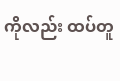ကိုလည်း ထပ်တူ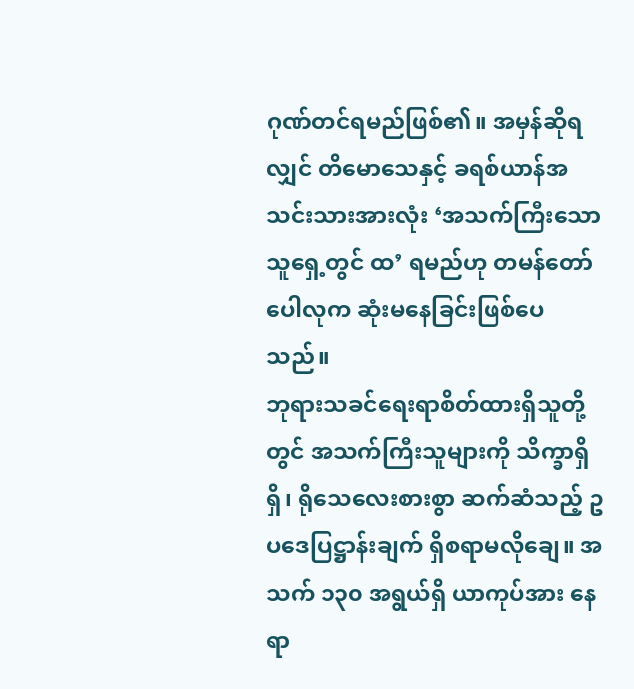ဂုဏ်တင်ရမည်ဖြစ်၏။ အမှန်ဆိုရလျှင် တိမောသေနှင့် ခရစ်ယာန်အသင်းသားအားလုံး ‘အသက်ကြီးသောသူရှေ့တွင် ထ’ ရမည်ဟု တမန်တော်ပေါလုက ဆုံးမနေခြင်းဖြစ်ပေသည်။
ဘုရားသခင်ရေးရာစိတ်ထားရှိသူတို့တွင် အသက်ကြီးသူများကို သိက္ခာရှိရှိ၊ ရိုသေလေးစားစွာ ဆက်ဆံသည့် ဥပဒေပြဋ္ဌာန်းချက် ရှိစရာမလိုချေ။ အသက် ၁၃၀ အရွယ်ရှိ ယာကုပ်အား နေရာ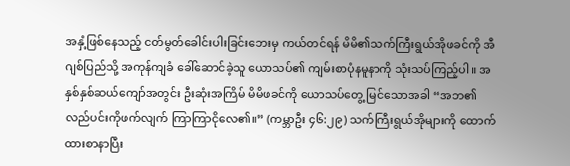အနှံ့ဖြစ်နေသည့် ငတ်မွတ်ခေါင်းပါးခြင်းဘေးမှ ကယ်တင်ရန် မိမိ၏သက်ကြီးရွယ်အိုဖခင်ကို အီဂျစ်ပြည်သို့ အကုန်ကျခံ ခေါ်ဆောင်ခဲ့သူ ယောသပ်၏ ကျမ်းစာပုံနမူနာကို သုံးသပ်ကြည့်ပါ။ အနှစ်နှစ်ဆယ်ကျော်အတွင်း ဦးဆုံးအကြိမ် မိမိဖခင်ကို ယောသပ်တွေ့ မြင်သောအခါ “အဘ၏လည်ပင်းကိုဖက်လျက် ကြာကြာငိုလေ၏။” (ကမ္ဘာဦး ၄၆:၂၉) သက်ကြီးရွယ်အိုများကို ထောက်ထားစာနာပြီး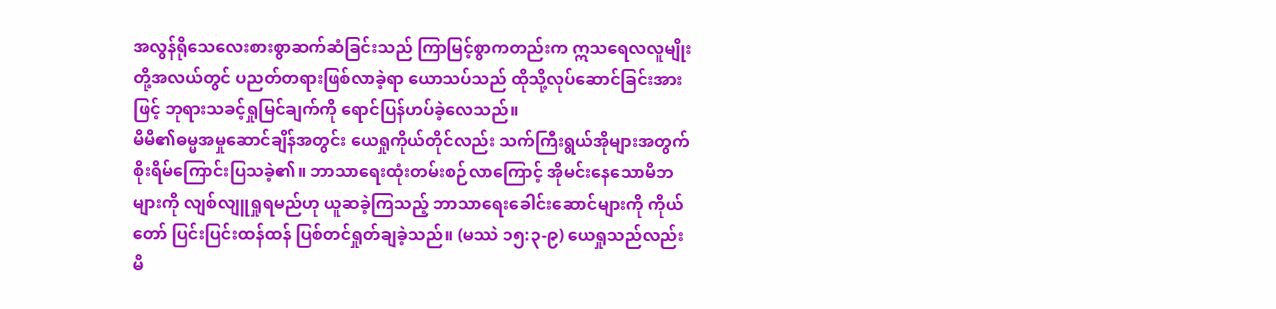အလွန်ရိုသေလေးစားစွာဆက်ဆံခြင်းသည် ကြာမြင့်စွာကတည်းက ဣသရေလလူမျိုးတို့အလယ်တွင် ပညတ်တရားဖြစ်လာခဲ့ရာ ယောသပ်သည် ထိုသို့လုပ်ဆောင်ခြင်းအားဖြင့် ဘုရားသခင့်ရှုမြင်ချက်ကို ရောင်ပြန်ဟပ်ခဲ့လေသည်။
မိမိ၏ဓမ္မအမှုဆောင်ချိန်အတွင်း ယေရှုကိုယ်တိုင်လည်း သက်ကြီးရွယ်အိုများအတွက် စိုးရိမ်ကြောင်းပြသခဲ့၏။ ဘာသာရေးထုံးတမ်းစဉ်လာကြောင့် အိုမင်းနေသောမိဘများကို လျစ်လျူရှုရမည်ဟု ယူဆခဲ့ကြသည့် ဘာသာရေးခေါင်းဆောင်များကို ကိုယ်တော် ပြင်းပြင်းထန်ထန် ပြစ်တင်ရှုတ်ချခဲ့သည်။ (မဿဲ ၁၅:၃-၉) ယေရှုသည်လည်း မိ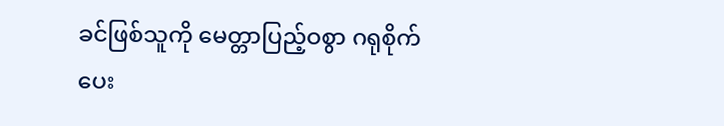ခင်ဖြစ်သူကို မေတ္တာပြည့်ဝစွာ ဂရုစိုက်ပေး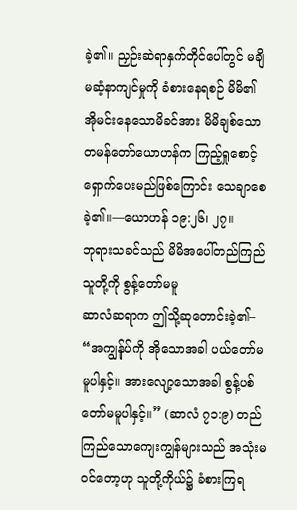ခဲ့၏။ ညှဉ်းဆဲရာနှက်တိုင်ပေါ်တွင် မချိမဆံ့နာကျင်မှုကို ခံစားနေရစဉ် မိမိ၏ အိုမင်းနေသောမိခင်အား မိမိချစ်သော တမန်တော်ယောဟန်က ကြည့်ရှုစောင့်ရှောက်ပေးမည်ဖြစ်ကြောင်း သေချာစေခဲ့၏။—ယောဟန် ၁၉:၂၆၊ ၂၇။
ဘုရားသခင်သည် မိမိအပေါ်တည်ကြည်သူတို့ကို စွန့်တော်မမူ
ဆာလံဆရာက ဤသို့ဆုတောင်းခဲ့၏– “အကျွန်ုပ်ကို အိုသောအခါ ပယ်တော်မမူပါနှင့်။ အားလျော့သောအခါ စွန့်ပစ်တော်မမူပါနှင့်။” (ဆာလံ ၇၁:၉) တည်ကြည်သောကျေးကျွန်များသည် အသုံးမဝင်တော့ဟု သူတို့ကိုယ်၌ ခံစားကြရ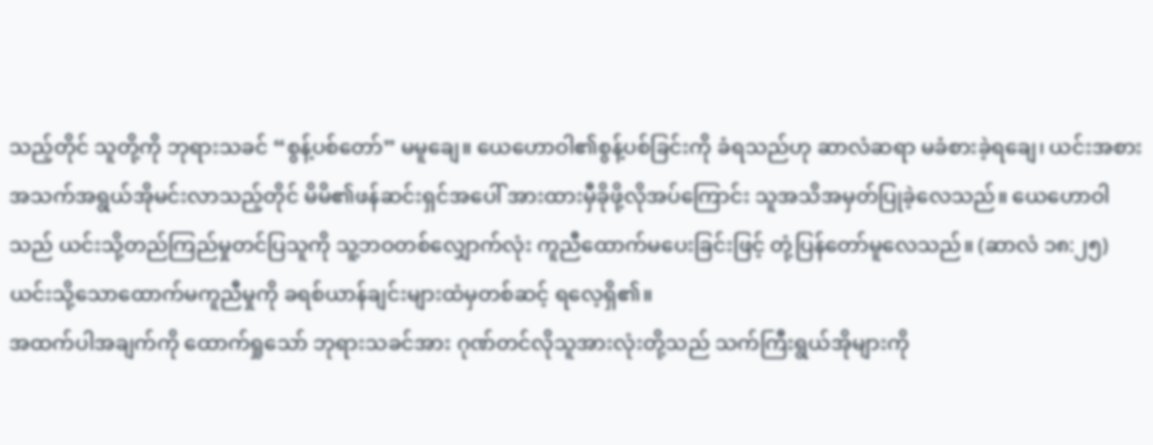သည့်တိုင် သူတို့ကို ဘုရားသခင် “စွန့်ပစ်တော်” မမူချေ။ ယေဟောဝါ၏စွန့်ပစ်ခြင်းကို ခံရသည်ဟု ဆာလံဆရာ မခံစားခဲ့ရချေ၊ ယင်းအစား အသက်အရွယ်အိုမင်းလာသည့်တိုင် မိမိ၏ဖန်ဆင်းရှင်အပေါ် အားထားမှီခိုဖို့လိုအပ်ကြောင်း သူအသိအမှတ်ပြုခဲ့လေသည်။ ယေဟောဝါသည် ယင်းသို့တည်ကြည်မှုတင်ပြသူကို သူ့ဘဝတစ်လျှောက်လုံး ကူညီထောက်မပေးခြင်းဖြင့် တုံ့ပြန်တော်မူလေသည်။ (ဆာလံ ၁၈:၂၅) ယင်းသို့သောထောက်မကူညီမှုကို ခရစ်ယာန်ချင်းများထံမှတစ်ဆင့် ရလေ့ရှိ၏။
အထက်ပါအချက်ကို ထောက်ရှုသော် ဘုရားသခင်အား ဂုဏ်တင်လိုသူအားလုံးတို့သည် သက်ကြီးရွယ်အိုများကို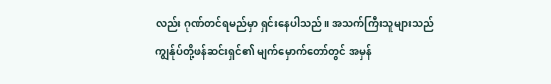လည်း ဂုဏ်တင်ရမည်မှာ ရှင်းနေပါသည်။ အသက်ကြီးသူများသည် ကျွန်ုပ်တို့ဖန်ဆင်းရှင်၏ မျက်မှောက်တော်တွင် အမှန်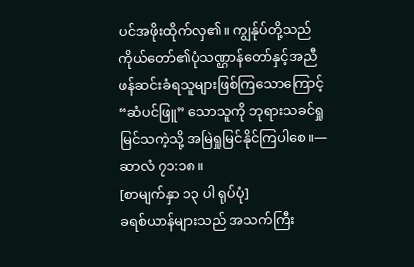ပင်အဖိုးထိုက်လှ၏။ ကျွန်ုပ်တို့သည် ကိုယ်တော်၏ပုံသဏ္ဌာန်တော်နှင့်အညီ ဖန်ဆင်းခံရသူများဖြစ်ကြသောကြောင့် “ဆံပင်ဖြူ” သောသူကို ဘုရားသခင်ရှုမြင်သကဲ့သို့ အမြဲရှုမြင်နိုင်ကြပါစေ။—ဆာလံ ၇၁:၁၈။
[စာမျက်နှာ ၁၃ ပါ ရုပ်ပုံ]
ခရစ်ယာန်များသည် အသက်ကြီး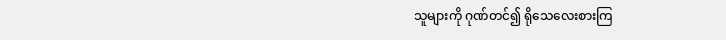သူများကို ဂုဏ်တင်၍ ရိုသေလေးစားကြ